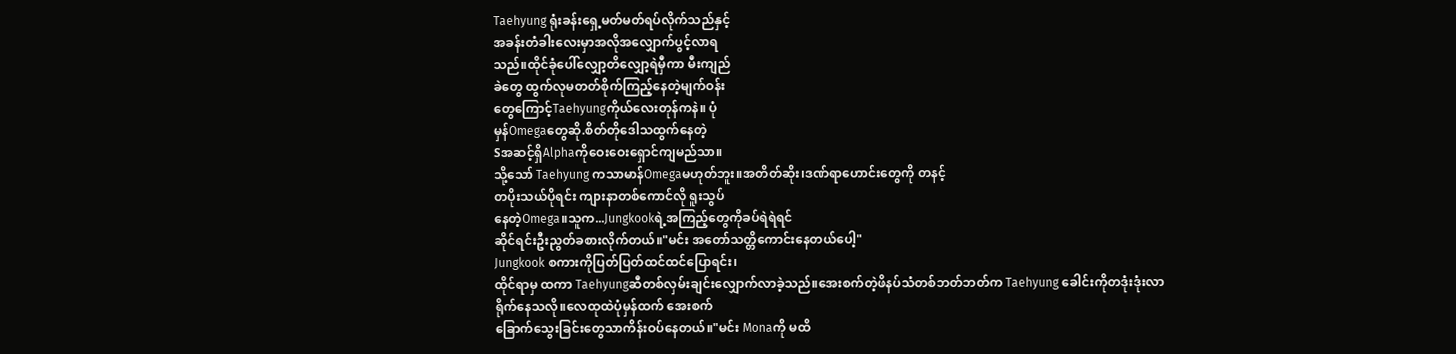Taehyung ရုံးခန်းရှေ့မတ်မတ်ရပ်လိုက်သည်နှင့်
အခန်းတံခါးလေးမှာအလိုအလျှောက်ပွင့်လာရ
သည်။ထိုင်ခုံပေါ်လျှော့တိလျှော့ရဲမှီကာ မီးကျည်
ခဲတွေ ထွက်လုမတတ်စိုက်ကြည့်နေတဲ့မျက်ဝန်း
တွေကြောင့်Taehyungကိုယ်လေးတုန်ကနဲ။ ပုံ
မှန်Omegaတွေဆို.စိတ်တိုဒေါသထွက်နေတဲ့
Sအဆင့်ရှိAlphaကိုဝေးဝေးရှောင်ကျမည်သာ။
သို့သော် Taehyung ကသာမာန်Omegaမဟုတ်ဘူး။အတိတ်ဆိုး၊ဒဏ်ရာဟောင်းတွေကို တနင့်
တပိုးသယ်ပိုရင်း ကျားနာတစ်ကောင်လို ရူးသွပ်
နေတဲ့Omega။သူက...Jungkookရဲ့အကြည့်တွေကိုခပ်ရဲရဲရင်
ဆိုင်ရင်းဦးညွတ်ခစားလိုက်တယ်။"မင်း အတော်သတ္တိကောင်းနေတယ်ပေါ့"
Jungkook စကားကိုပြတ်ပြတ်ထင်ထင်ပြောရင်း၊
ထိုင်ရာမှ ထကာ Taehyungဆီတစ်လှမ်းချင်းလျှောက်လာခဲ့သည်။အေးစက်တဲ့ဖိနပ်သံတစ်ဘတ်ဘတ်က Taehyung ခေါင်းကိုတဒုံးဒုံးလာ
ရိုက်နေသလို။လေထုထဲပုံမှန်ထက် အေးစက်
ခြောက်သွေးခြင်းတွေသာကိန်းဝပ်နေတယ်။"မင်း Monaကို မထိ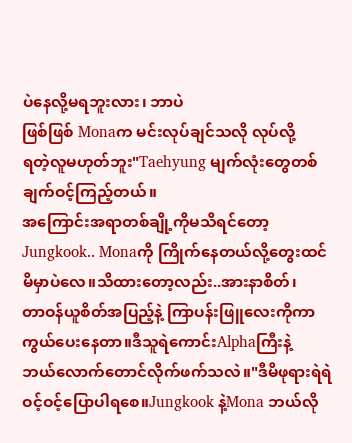ပဲနေလို့မရဘူးလား၊ ဘာပဲ
ဖြစ်ဖြစ် Monaက မင်းလုပ်ချင်သလို လုပ်လို့
ရတဲ့လူမဟုတ်ဘူး"Taehyung မျက်လုံးတွေတစ်ချက်ဝင့်ကြည့်တယ်။
အကြောင်းအရာတစ်ချို့ကိုမသိရင်တော့
Jungkook.. Monaကို ကြိုက်နေတယ်လို့တွေးထင်
မိမှာပဲလေ။သိထားတော့လည်း..အားနာစိတ်၊
တာဝန်ယူစိတ်အပြည့်နဲ့ ကြာပန်းဖြူလေးကိုကာ
ကွယ်ပေးနေတာ။ဒီသူရဲကောင်းAlphaကြီးနဲ့
ဘယ်လောက်တောင်လိုက်ဖက်သလဲ။"ဒီမိဖုရားရဲရဲဝင့်ဝင့်ပြောပါရစေ။Jungkook နဲ့Mona ဘယ်လို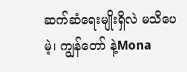ဆက်ဆံရေးမျိုးရှိလဲ မသိပေမဲ့၊ ကျွန်တော် နဲ့Mona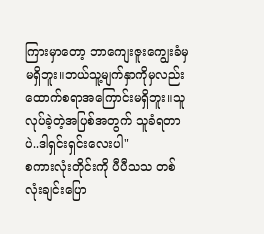ကြားမှာတော့ ဘာကျေးဇူးကျွေးခံမှမရှိဘူး။ဘယ်သူ့မျက်နှာကိုမှလည်းထောက်စရာအကြောင်းမရှိဘူး။သူ လုပ်ခဲ့တဲ့အပြစ်အတွက် သူခံရတာပဲ..ဒါရှင်းရှင်းလေးပါ"
စကားလုံးတိုင်းကို ပီပီသသ တစ်လုံးချင်းပြော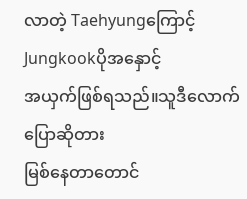လာတဲ့ Taehyungကြောင့်Jungkookပိုအနှောင့်
အယှက်ဖြစ်ရသည်။သူဒီလောက်ပြောဆိုတား
မြစ်နေတာတောင်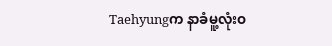Taehyungက နာခံမူ့လုံးဝ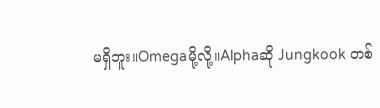မရှိဘူး။Omegaမို့လို့။Alphaဆို Jungkook တစ်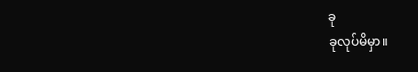ခု
ခုလုပ်မိမှာ။